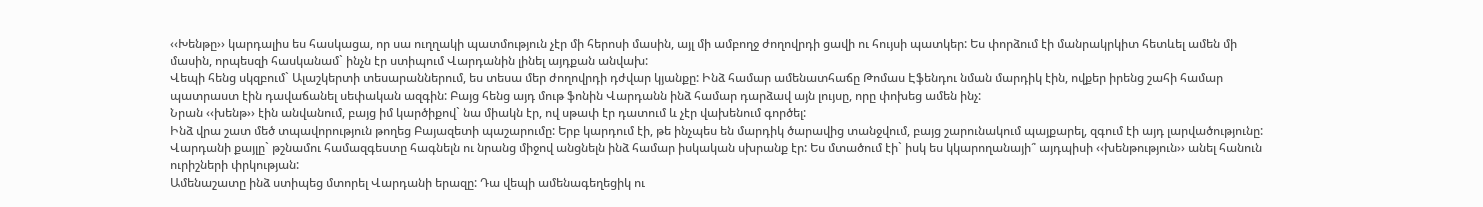‹‹Խենթը›› կարդալիս ես հասկացա, որ սա ուղղակի պատմություն չէր մի հերոսի մասին, այլ մի ամբողջ ժողովրդի ցավի ու հույսի պատկեր: Ես փորձում էի մանրակրկիտ հետևել ամեն մի մասին, որպեսզի հասկանամ` ինչն էր ստիպում Վարդանին լինել այդքան անվախ:
Վեպի հենց սկզբում` Ալաշկերտի տեսարաններում, ես տեսա մեր ժողովրդի դժվար կյանքը: Ինձ համար ամենատհաճը Թոմաս Էֆենդու նման մարդիկ էին, ովքեր իրենց շահի համար պատրաստ էին դավաճանել սեփական ազգին: Բայց հենց այդ մութ ֆոնին Վարդանն ինձ համար դարձավ այն լույսը, որը փոխեց ամեն ինչ:
Նրան ‹‹խենթ›› էին անվանում, բայց իմ կարծիքով` նա միակն էր, ով սթափ էր դատում և չէր վախենում գործել:
Ինձ վրա շատ մեծ տպավորություն թողեց Բայազետի պաշարումը: Երբ կարդում էի, թե ինչպես են մարդիկ ծարավից տանջվում, բայց շարունակում պայքարել, զգում էի այդ լարվածությունը: Վարդանի քայլը` թշնամու համազգեստը հագնելն ու նրանց միջով անցնելն ինձ համար իսկական սխրանք էր: Ես մտածում էի` իսկ ես կկարողանայի՞ այդպիսի ‹‹խենթություն›› անել հանուն ուրիշների փրկության:
Ամենաշատը ինձ ստիպեց մտորել Վարդանի երազը: Դա վեպի ամենագեղեցիկ ու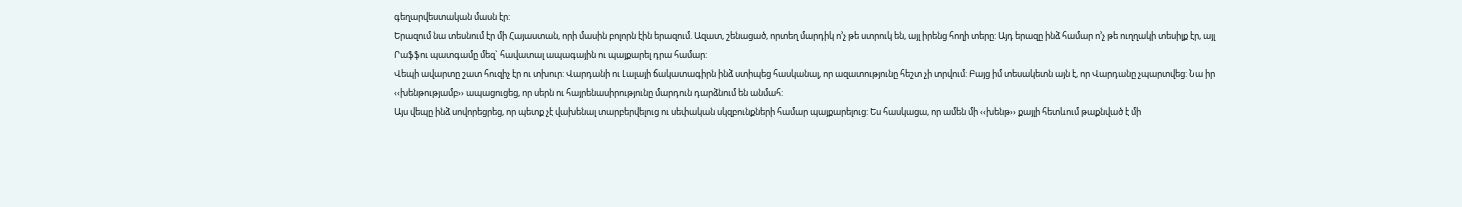գեղարվեստական մասն էր:
Երազում նա տեսնում էր մի Հայաստան, որի մասին բոլորն էին երազում. Ազատ, շենացած, որտեղ մարդիկ ո’չ թե ստրուկ են, այլ իրենց հողի տերը: Այդ երազը ինձ համար ո’չ թե ուղղակի տեսիլք էր, այլ Րաֆֆու պատգամը մեզ` հավատալ ապագային ու պայքարել դրա համար:
Վեպի ավարտը շատ հուզիչ էր ու տխուր: Վարդանի ու Լալայի ճակատագիրն ինձ ստիպեց հասկանալ, որ ազատությունը հեշտ չի տրվում: Բայց իմ տեսակետն այն է, որ Վարդանը չպարտվեց: Նա իր ‹‹խենթությամբ›› ապացուցեց, որ սերն ու հայրենասիրությունը մարդուն դարձնում են անմահ:
Այս վեպը ինձ սովորեցրեց, որ պետք չէ վախենալ տարբերվելուց ու սեփական սկզբունքների համար պայքարելուց: Ես հասկացա, որ ամեն մի ‹‹խենթ›› քայլի հետևում թաքնված է մի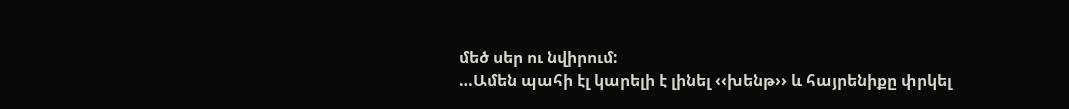մեծ սեր ու նվիրում:
…Ամեն պահի էլ կարելի է լինել ‹‹խենթ›› և հայրենիքը փրկել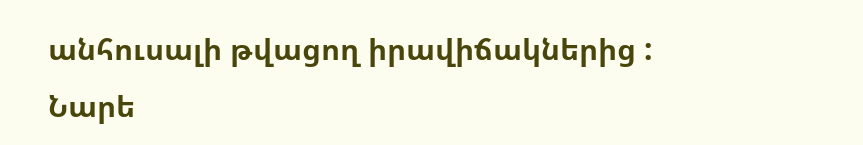անհուսալի թվացող իրավիճակներից :
Նարե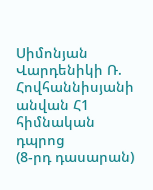Սիմոնյան
Վարդենիկի Ռ. Հովհաննիսյանի անվան Հ1 հիմնական դպրոց
(8-րդ դասարան)